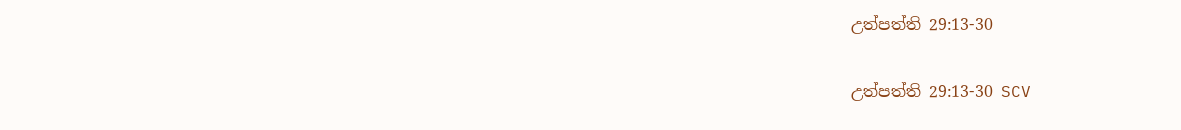උත්පත්ති 29:13-30

උත්පත්ති 29:13-30 SCV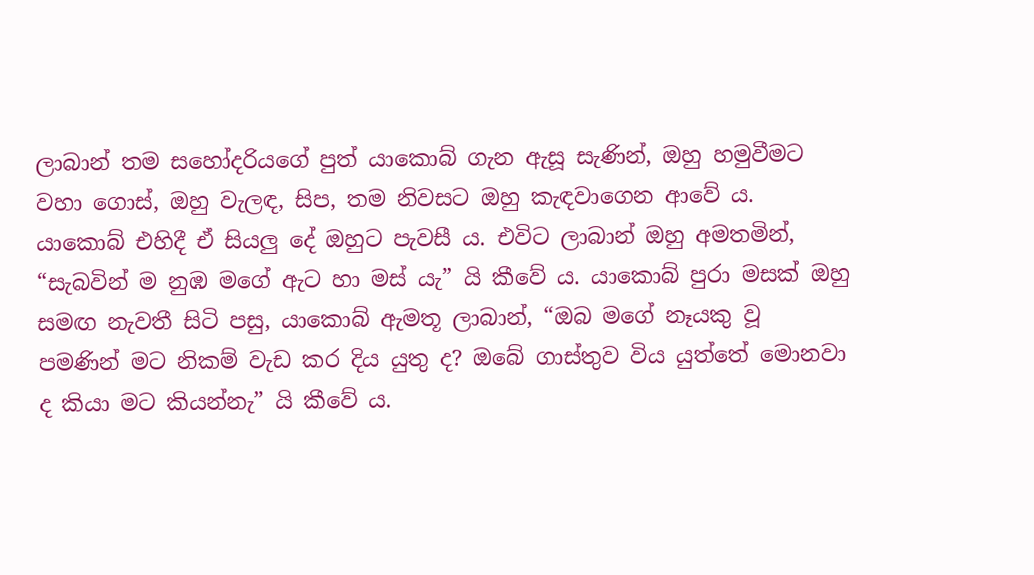ලාබාන් තම සහෝදරියගේ පුත් යාකොබ් ගැන ඇසූ සැණින්, ඔහු හමුවීමට වහා ගොස්, ඔහු වැලඳ, සිප, තම නිවසට ඔහු කැඳවාගෙන ආවේ ය. යාකොබ් එහිදී ඒ සියලු දේ ඔහුට පැවසී ය. එවිට ලාබාන් ඔහු අමතමින්, “සැබවින් ම නුඹ මගේ ඇට හා මස් යැ” යි කීවේ ය. යාකොබ් පුරා මසක් ඔහු සමඟ නැවතී සිටි පසු, යාකොබ් ඇමතූ ලාබාන්, “ඔබ මගේ නෑයකු වූ පමණින් මට නිකම් වැඩ කර දිය යුතු ද? ඔබේ ගාස්තුව විය යුත්තේ මොනවා ද කියා මට කියන්නැ” යි කීවේ ය.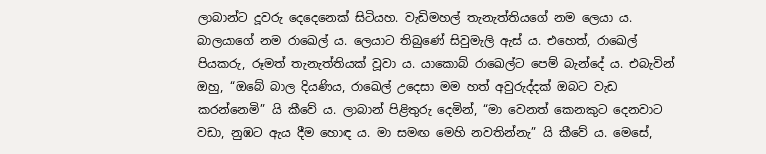ලාබාන්ට දූවරු දෙදෙනෙක් සිටියහ. වැඩිමහල් තැනැත්තියගේ නම ලෙයා ය. බාලයාගේ නම රාඛෙල් ය. ලෙයාට තිබුණේ සිවුමැලි ඇස් ය. එහෙත්, රාඛෙල් පියකරු, රූමත් තැනැත්තියක් වූවා ය. යාකොබ් රාඛෙල්ට පෙම් බැන්දේ ය. එබැවින් ඔහු, “ඔබේ බාල දියණිය, රාඛෙල් උදෙසා මම හත් අවුරුද්දක් ඔබට වැඩ කරන්නෙමි” යි කීවේ ය. ලාබාන් පිළිතුරු දෙමින්, “මා වෙනත් කෙනකුට දෙනවාට වඩා, නුඹට ඇය දීම හොඳ ය. මා සමඟ මෙහි නවතින්නැ” යි කීවේ ය. මෙසේ,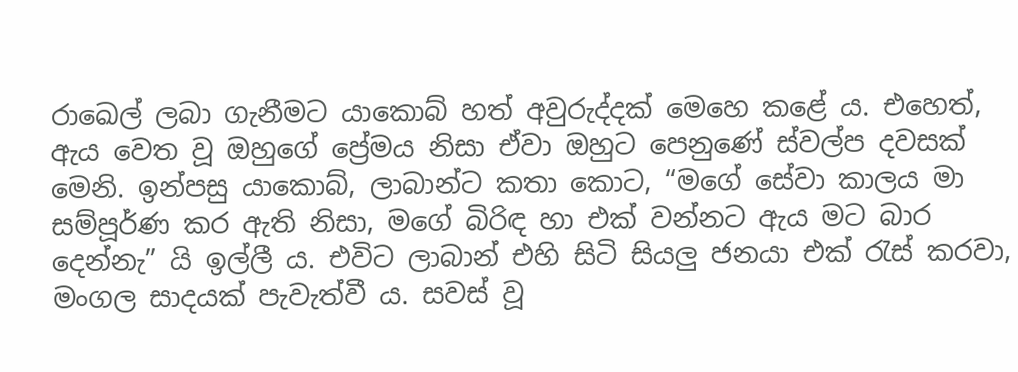රාඛෙල් ලබා ගැනීමට යාකොබ් හත් අවුරුද්දක් මෙහෙ කළේ ය. එහෙත්, ඇය වෙත වූ ඔහුගේ ප්‍රේමය නිසා ඒවා ඔහුට පෙනුණේ ස්වල්ප දවසක් මෙනි. ඉන්පසු යාකොබ්, ලාබාන්ට කතා කොට, “මගේ සේවා කාලය මා සම්පූර්ණ කර ඇති නිසා, මගේ බිරිඳ හා එක් වන්නට ඇය මට බාර දෙන්නැ” යි ඉල්ලී ය. එවිට ලාබාන් එහි සිටි සියලු ජනයා එක් රැස් කරවා, මංගල සාදයක් පැවැත්වී ය. සවස් වූ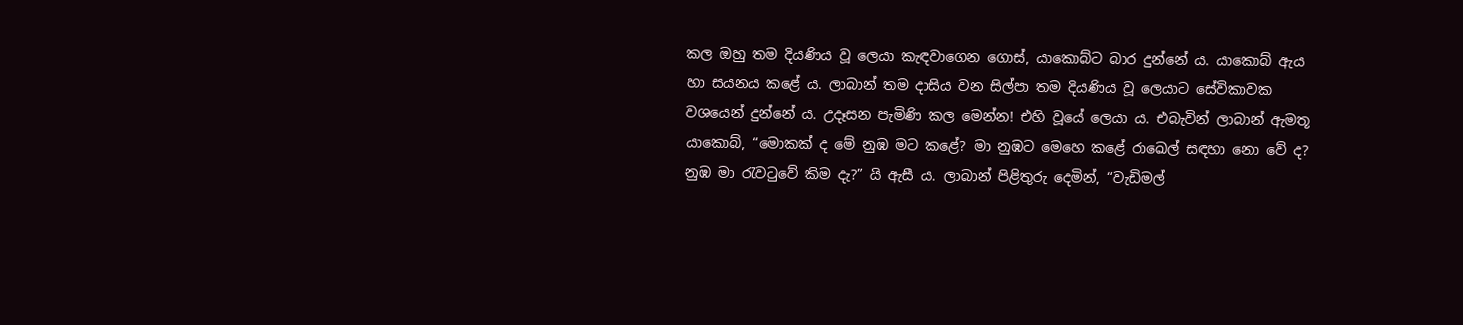කල ඔහු තම දියණිය වූ ලෙයා කැඳවාගෙන ගොස්, යාකොබ්ට බාර දුන්නේ ය. යාකොබ් ඇය හා සයනය කළේ ය. ලාබාන් තම දාසිය වන සිල්පා තම දියණිය වූ ලෙයාට සේවිකාවක වශයෙන් දුන්නේ ය. උදෑසන පැමිණි කල මෙන්න! එහි වූයේ ලෙයා ය. එබැවින් ලාබාන් ඇමතූ යාකොබ්, “මොකක් ද මේ නුඹ මට කළේ? මා නුඹට මෙහෙ කළේ රාඛෙල් සඳහා නො වේ ද? නුඹ මා රැවටුවේ කිම දැ?” යි ඇසී ය. ලාබාන් පිළිතුරු දෙමින්, “වැඩිමල්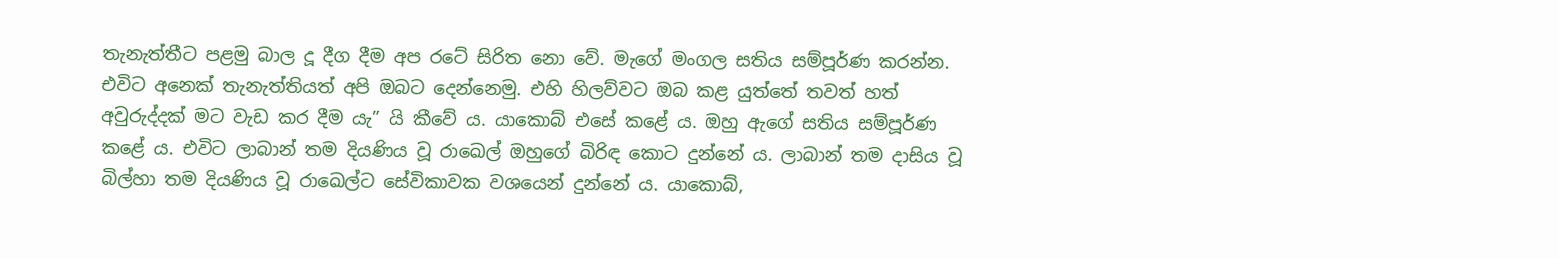තැනැත්තීට පළමු බාල දූ දීග දීම අප රටේ සිරිත නො වේ. මැගේ මංගල සතිය සම්පූර්ණ කරන්න. එවිට අනෙක් තැනැත්තියත් අපි ඔබට දෙන්නෙමු. එහි හිලව්වට ඔබ කළ යුත්තේ තවත් හත් අවුරුද්දක් මට වැඩ කර දීම යැ” යි කීවේ ය. යාකොබ් එසේ කළේ ය. ඔහු ඇගේ සතිය සම්පූර්ණ කළේ ය. එවිට ලාබාන් තම දියණිය වූ රාඛෙල් ඔහුගේ බිරිඳ කොට දුන්නේ ය. ලාබාන් තම දාසිය වූ බිල්හා තම දියණිය වූ රාඛෙල්ට සේවිකාවක වශයෙන් දුන්නේ ය. යාකොබ්,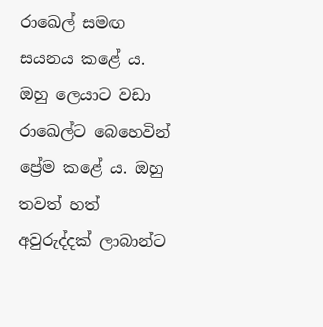රාඛෙල් සමඟ සයනය කළේ ය. ඔහු ලෙයාට වඩා රාඛෙල්ට බෙහෙවින් ප්‍රේම කළේ ය. ඔහු තවත් හත් අවුරුද්දක් ලාබාන්ට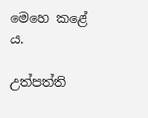මෙහෙ කළේ ය.

උත්පත්ති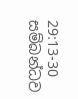29:13-30 සම්බන්ධව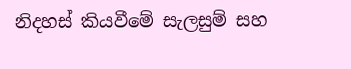නිදහස් කියවීමේ සැලසුම් සහ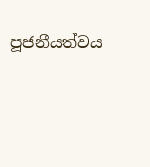පූජනීයත්වය